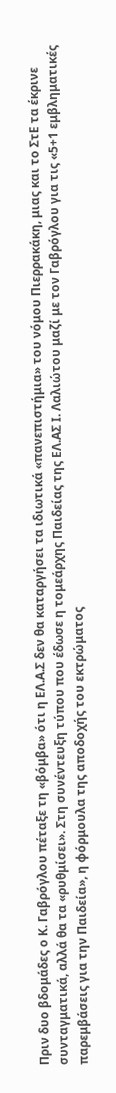Πριν δυο βδομάδες ο Κ. Γαβρόγλου πέταξε τη «βόμβα» ότι η ΕΛ.Α.Σ δεν θα καταργήσει τα ιδιωτικά «πανεπιστήμια» του νόμου Πιερρακάκη, μιας και το ΣτΕ τα έκρινε συνταγματικά, αλλά θα τα «ρυθμίσει». Στη συνέντευξη τύπου που έδωσε η τομεάρχης Παιδείας της ΕΛ.ΑΣ Ι. Λαλιώτου μαζί με τον Γαβρόγλου για τις «5+1 εμβληματικές παρεμβάσεις για την Παιδεία», η φόρμουλα της αποδοχής του εκτρώματος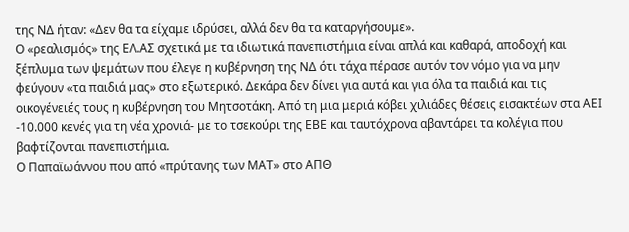της ΝΔ ήταν: «Δεν θα τα είχαμε ιδρύσει, αλλά δεν θα τα καταργήσουμε».
Ο «ρεαλισμός» της ΕΛ.ΑΣ σχετικά με τα ιδιωτικά πανεπιστήμια είναι απλά και καθαρά, αποδοχή και ξέπλυμα των ψεμάτων που έλεγε η κυβέρνηση της ΝΔ ότι τάχα πέρασε αυτόν τον νόμο για να μην φεύγουν «τα παιδιά μας» στο εξωτερικό. Δεκάρα δεν δίνει για αυτά και για όλα τα παιδιά και τις οικογένειές τους η κυβέρνηση του Μητσοτάκη. Από τη μια μεριά κόβει χιλιάδες θέσεις εισακτέων στα ΑΕΙ -10.000 κενές για τη νέα χρονιά- με το τσεκούρι της ΕΒΕ και ταυτόχρονα αβαντάρει τα κολέγια που βαφτίζονται πανεπιστήμια.
Ο Παπαϊωάννου που από «πρύτανης των ΜΑΤ» στο ΑΠΘ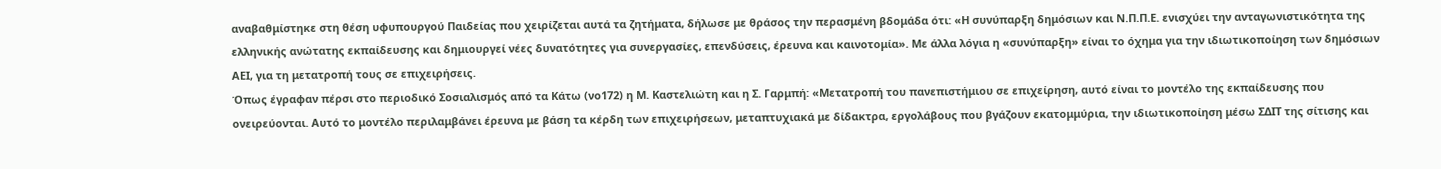αναβαθμίστηκε στη θέση υφυπουργού Παιδείας που χειρίζεται αυτά τα ζητήματα, δήλωσε με θράσος την περασμένη βδομάδα ότι: «Η συνύπαρξη δημόσιων και Ν.Π.Π.Ε. ενισχύει την ανταγωνιστικότητα της ελληνικής ανώτατης εκπαίδευσης και δημιουργεί νέες δυνατότητες για συνεργασίες, επενδύσεις, έρευνα και καινοτομία». Με άλλα λόγια η «συνύπαρξη» είναι το όχημα για την ιδιωτικοποίηση των δημόσιων ΑΕΙ, για τη μετατροπή τους σε επιχειρήσεις.
Όπως έγραφαν πέρσι στο περιοδικό Σοσιαλισμός από τα Κάτω (νο172) η Μ. Καστελιώτη και η Σ. Γαρμπή: «Μετατροπή του πανεπιστήμιου σε επιχείρηση, αυτό είναι το μοντέλο της εκπαίδευσης που ονειρεύονται. Αυτό το μοντέλο περιλαμβάνει έρευνα με βάση τα κέρδη των επιχειρήσεων, μεταπτυχιακά με δίδακτρα, εργολάβους που βγάζουν εκατομμύρια, την ιδιωτικοποίηση μέσω ΣΔΙΤ της σίτισης και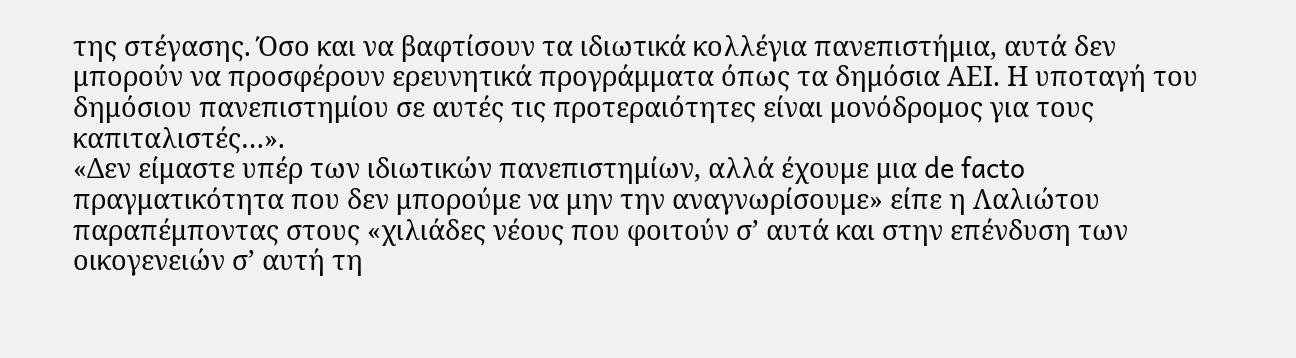της στέγασης. Όσο και να βαφτίσουν τα ιδιωτικά κολλέγια πανεπιστήμια, αυτά δεν μπορούν να προσφέρουν ερευνητικά προγράμματα όπως τα δημόσια ΑΕΙ. Η υποταγή του δημόσιου πανεπιστημίου σε αυτές τις προτεραιότητες είναι μονόδρομος για τους καπιταλιστές…».
«Δεν είμαστε υπέρ των ιδιωτικών πανεπιστημίων, αλλά έχουμε μια de facto πραγματικότητα που δεν μπορούμε να μην την αναγνωρίσουμε» είπε η Λαλιώτου παραπέμποντας στους «χιλιάδες νέους που φοιτούν σ’ αυτά και στην επένδυση των οικογενειών σ’ αυτή τη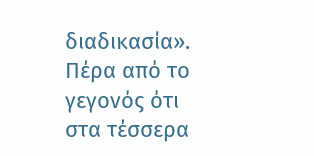διαδικασία». Πέρα από το γεγονός ότι στα τέσσερα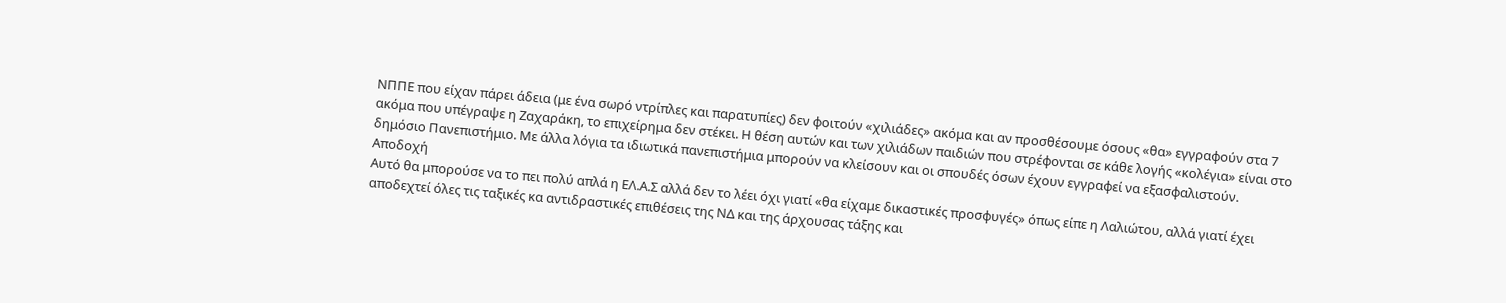ΝΠΠΕ που είχαν πάρει άδεια (με ένα σωρό ντρίπλες και παρατυπίες) δεν φοιτούν «χιλιάδες» ακόμα και αν προσθέσουμε όσους «θα» εγγραφούν στα 7 ακόμα που υπέγραψε η Ζαχαράκη, το επιχείρημα δεν στέκει. Η θέση αυτών και των χιλιάδων παιδιών που στρέφονται σε κάθε λογής «κολέγια» είναι στο δημόσιο Πανεπιστήμιο. Με άλλα λόγια τα ιδιωτικά πανεπιστήμια μπορούν να κλείσουν και οι σπουδές όσων έχουν εγγραφεί να εξασφαλιστούν.
Αποδοχή
Αυτό θα μπορούσε να το πει πολύ απλά η ΕΛ.Α.Σ αλλά δεν το λέει όχι γιατί «θα είχαμε δικαστικές προσφυγές» όπως είπε η Λαλιώτου, αλλά γιατί έχει αποδεχτεί όλες τις ταξικές κα αντιδραστικές επιθέσεις της ΝΔ και της άρχουσας τάξης και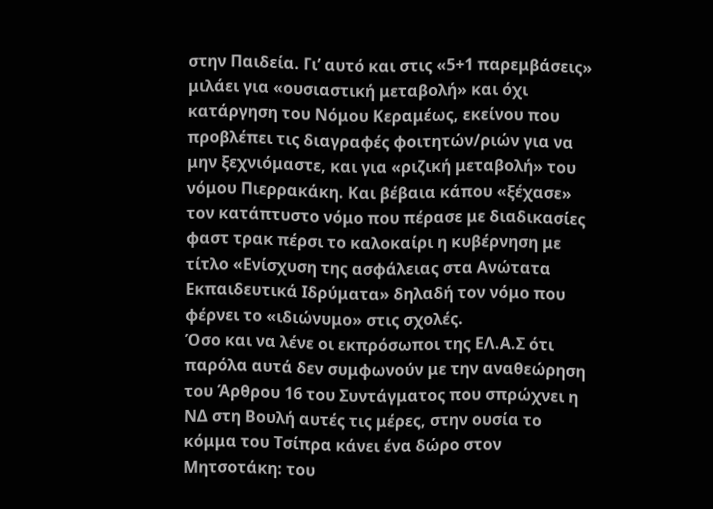στην Παιδεία. Γι’ αυτό και στις «5+1 παρεμβάσεις» μιλάει για «ουσιαστική μεταβολή» και όχι κατάργηση του Νόμου Κεραμέως, εκείνου που προβλέπει τις διαγραφές φοιτητών/ριών για να μην ξεχνιόμαστε, και για «ριζική μεταβολή» του νόμου Πιερρακάκη. Και βέβαια κάπου «ξέχασε» τον κατάπτυστο νόμο που πέρασε με διαδικασίες φαστ τρακ πέρσι το καλοκαίρι η κυβέρνηση με τίτλο «Ενίσχυση της ασφάλειας στα Ανώτατα Εκπαιδευτικά Ιδρύματα» δηλαδή τον νόμο που φέρνει το «ιδιώνυμο» στις σχολές.
Όσο και να λένε οι εκπρόσωποι της ΕΛ.Α.Σ ότι παρόλα αυτά δεν συμφωνούν με την αναθεώρηση του Άρθρου 16 του Συντάγματος που σπρώχνει η ΝΔ στη Βουλή αυτές τις μέρες, στην ουσία το κόμμα του Τσίπρα κάνει ένα δώρο στον Μητσοτάκη: του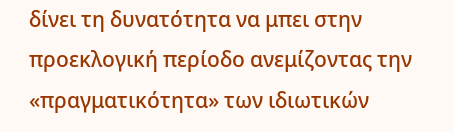δίνει τη δυνατότητα να μπει στην προεκλογική περίοδο ανεμίζοντας την «πραγματικότητα» των ιδιωτικών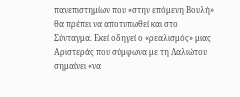πανεπιστημίων που «στην επόμενη Βουλή» θα πρέπει να αποτυπωθεί και στο Σύνταγμα. Εκεί οδηγεί ο «ρεαλισμός» μιας Αριστεράς που σύμφωνα με τη Λαλιώτου σημαίνει «να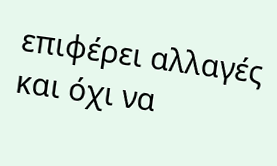επιφέρει αλλαγές και όχι να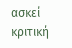ασκεί κριτική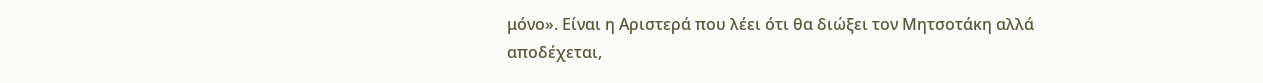μόνο». Είναι η Αριστερά που λέει ότι θα διώξει τον Μητσοτάκη αλλά αποδέχεται,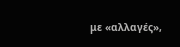με «αλλαγές»,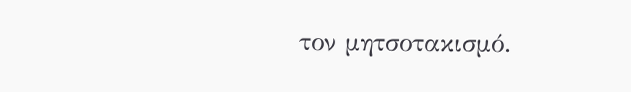τον μητσοτακισμό.